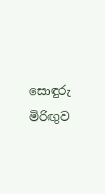සොඳුරු මිරිඟුව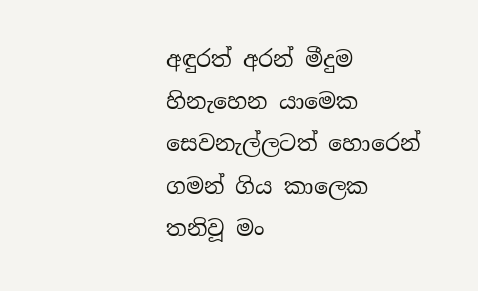අඳුරත් අරන් මීදුම හිනැහෙන යාමෙක
සෙවනැල්ලටත් හොරෙන් ගමන් ගිය කාලෙක
තනිවූ මං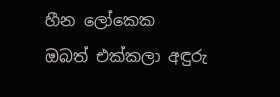හීන ලෝකෙක
ඔබත් එක්කලා අඳුරු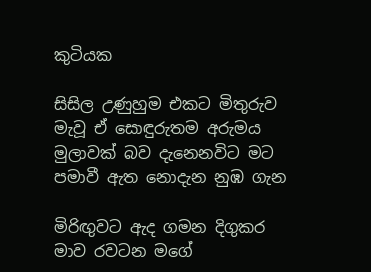කුටියක

සිසිල උණුහුම එකට මිතුරුව
මැවූ ඒ සොඳුරුතම අරුමය
මුලාවක් බව දැනෙනවිට මට
පමාවී ඇත නොදැන නුඹ ගැන

මිරිඟුවට ඇද ගමන දිගුකර
මාව රවටන මගේ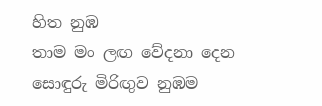හිත නුඹ
තාම මං ලඟ වේදනා දෙන
සොඳුරු මිරිඟුව නුඹම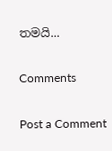තමයි...

Comments

Post a Comment